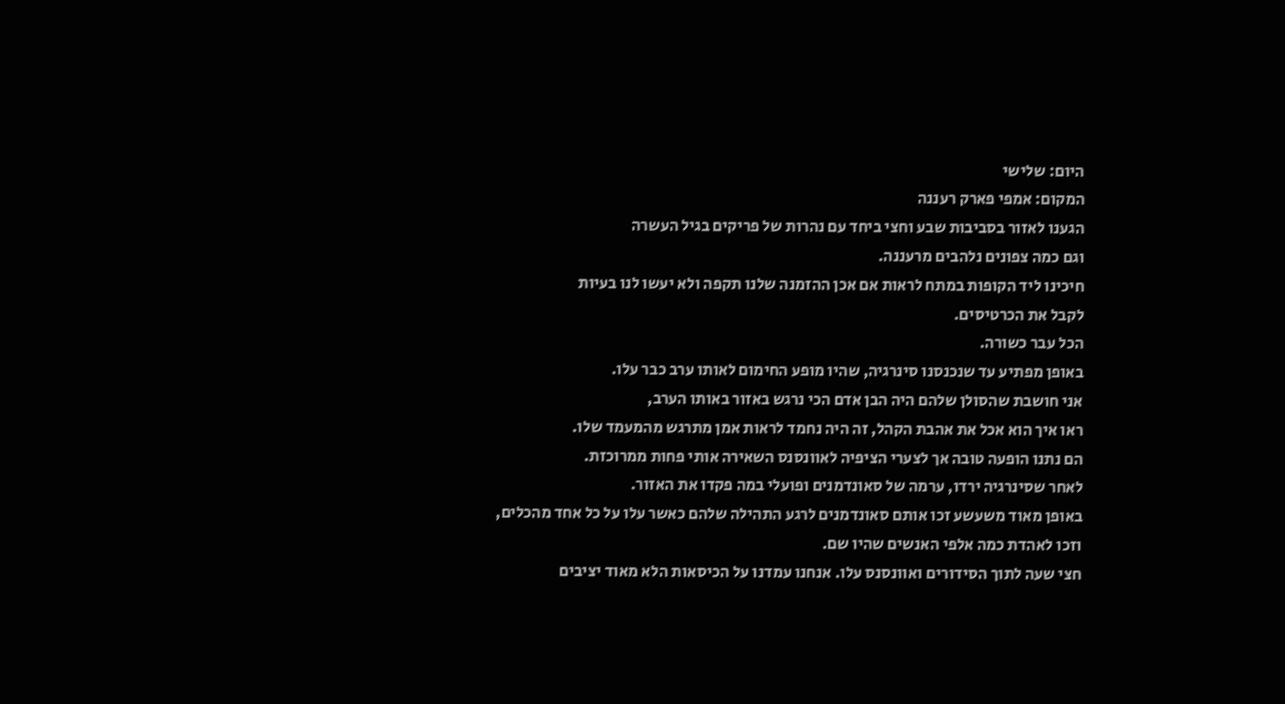היום: שלישי
המקום: אמפי פארק רעננה
הגענו לאזור בסביבות שבע וחצי ביחד עם נהרות של פריקים בגיל העשרה
וגם כמה צפונים נלהבים מרעננה.
חיכינו ליד הקופות במתח לראות אם אכן ההזמנה שלנו תקפה ולא יעשו לנו בעיות
לקבל את הכרטיסים.
הכל עבר כשורה.
באופן מפתיע עד שנכנסנו סינרגיה, שהיו מופע החימום לאותו ערב כבר עלו.
אני חושבת שהסולן שלהם היה הבן אדם הכי נרגש באזור באותו הערב,
ראו איך הוא אכל את אהבת הקהל, זה היה נחמד לראות אמן מתרגש מהמעמד שלו.
הם נתנו הופעה טובה אך לצערי הציפיה לאוונסנס השאירה אותי פחות ממרוכזת.
לאחר שסינרגיה ירדו, ערמה של סאונדמנים ופועלי במה פקדו את האזור.
באופן מאוד משעשע זכו אותם סאונדמנים לרגע התהילה שלהם כאשר עלו על כל אחד מהכלים,
וזכו לאהדת כמה אלפי האנשים שהיו שם.
חצי שעה לתוך הסידורים ואוונסנס עלו. אנחנו עמדנו על הכיסאות הלא מאוד יציבים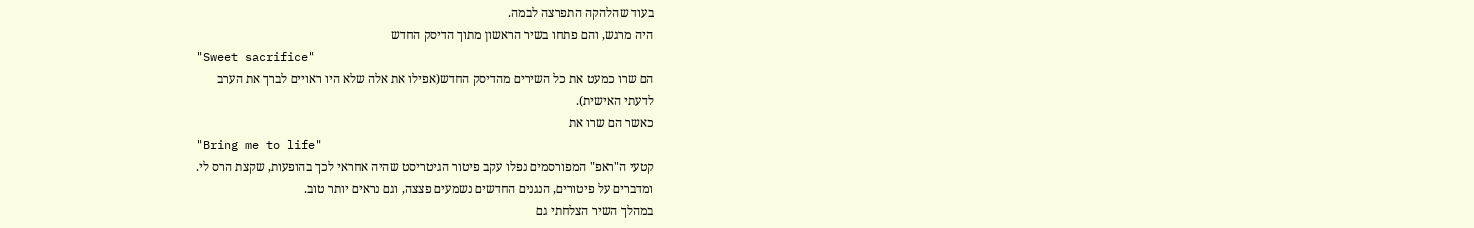בעוד שהלהקה התפרצה לבמה.
היה מרגש, והם פתחו בשיר הראשון מתוך הדיסק החדש
"Sweet sacrifice"
הם שרו כמעט את כל השירים מהדיסק החדש(אפילו את אלה שלא היו ראויים לברך את הערב
לדעתי האישית).
כאשר הם שרו את
"Bring me to life"
קטעי ה"ראפ" המפורסמים נפלו עקב פיטור הגיטריסט שהיה אחראי לכך בהופעות, שקצת הרס לי.
ומדברים על פיטורים, הנגנים החדשים נשמעים פצצה, וגם נראים יותר טוב.
במהלך השיר הצלחתי גם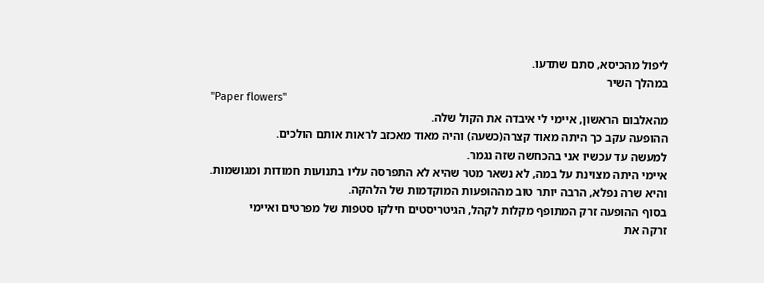ליפול מהכיסא, סתם שתדעו.
במהלך השיר
"Paper flowers"
מהאלבום הראשון, איימי לי איבדה את הקול שלה.
ההופעה עקב כך היתה מאוד קצרה(כשעה) והיה מאוד מאכזב לראות אותם הולכים.
למעשה עד עכשיו אני בהכחשה שזה נגמר.
איימי היתה מצוינת על במה, לא נשאר מטר שהיא לא התפרסה עליו בתנועות חמודות ומגושמות.
והיא שרה נפלא, הרבה יותר טוב מההופעות המוקדמות של הלהקה.
בסוף ההופעה זרק המתופף מקלות לקהל, הגיטריסטים חילקו סטפות של מפרטים ואיימי
זרקה את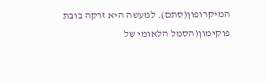המיקרופון(סתם). למעשה היא זרקה בובת פוקימון(הסמל הלאומי של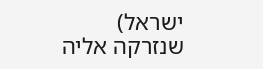ישראל)
שנזרקה אליה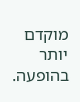מוקדם יותר בהופעה.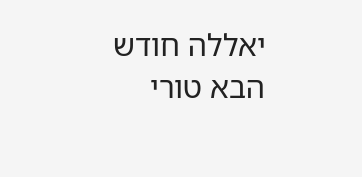יאללה חודש הבא טורי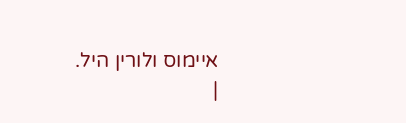איימוס ולורין היל.
|